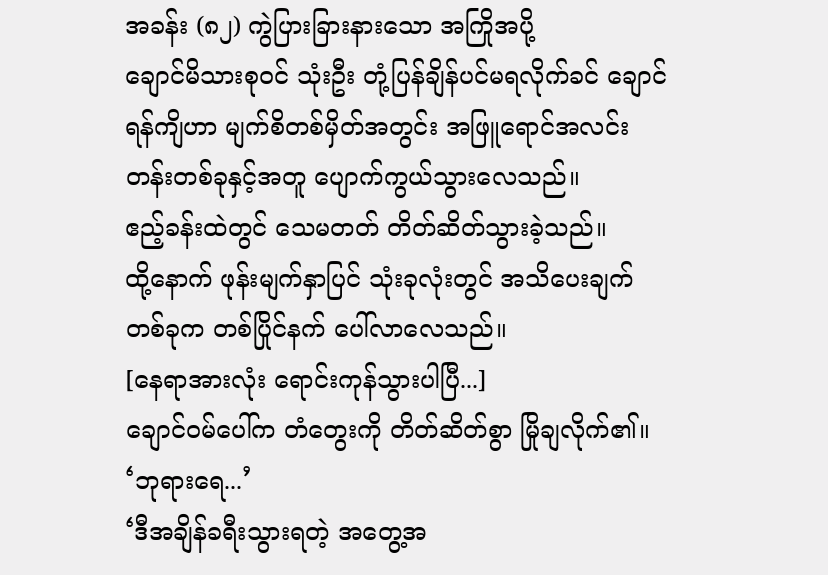အခန်း (၈၂) ကွဲပြားခြားနားသော အကြိုအပို့
ချောင်မိသားစုဝင် သုံးဦး တုံ့ပြန်ချိန်ပင်မရလိုက်ခင် ချောင်ရန်ကျိဟာ မျက်စိတစ်မှိတ်အတွင်း အဖြူရောင်အလင်းတန်းတစ်ခုနှင့်အတူ ပျောက်ကွယ်သွားလေသည်။
ဧည့်ခန်းထဲတွင် သေမတတ် တိတ်ဆိတ်သွားခဲ့သည်။
ထို့နောက် ဖုန်းမျက်နှာပြင် သုံးခုလုံးတွင် အသိပေးချက်တစ်ခုက တစ်ပြိုင်နက် ပေါ်လာလေသည်။
[နေရာအားလုံး ရောင်းကုန်သွားပါပြီ...]
ချောင်ဝမ်ပေါ်က တံတွေးကို တိတ်ဆိတ်စွာ မြိုချလိုက်၏။
‘ဘုရားရေ...’
‘ဒီအချိန်ခရီးသွားရတဲ့ အတွေ့အ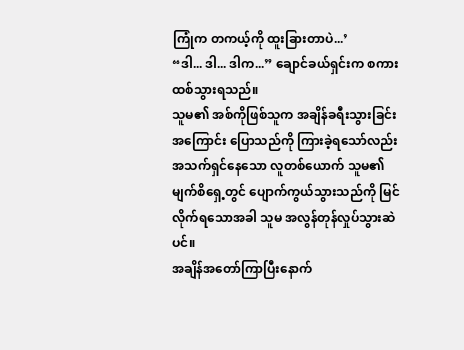ကြုံက တကယ့်ကို ထူးခြားတာပဲ...’
“ဒါ... ဒါ... ဒါက...” ချောင်ခယ်ရှင်းက စကားထစ်သွားရသည်။
သူမ၏ အစ်ကိုဖြစ်သူက အချိန်ခရီးသွားခြင်းအကြောင်း ပြောသည်ကို ကြားခဲ့ရသော်လည်း အသက်ရှင်နေသော လူတစ်ယောက် သူမ၏ မျက်စိရှေ့တွင် ပျောက်ကွယ်သွားသည်ကို မြင်လိုက်ရသောအခါ သူမ အလွန်တုန်လှုပ်သွားဆဲပင်။
အချိန်အတော်ကြာပြီးနောက်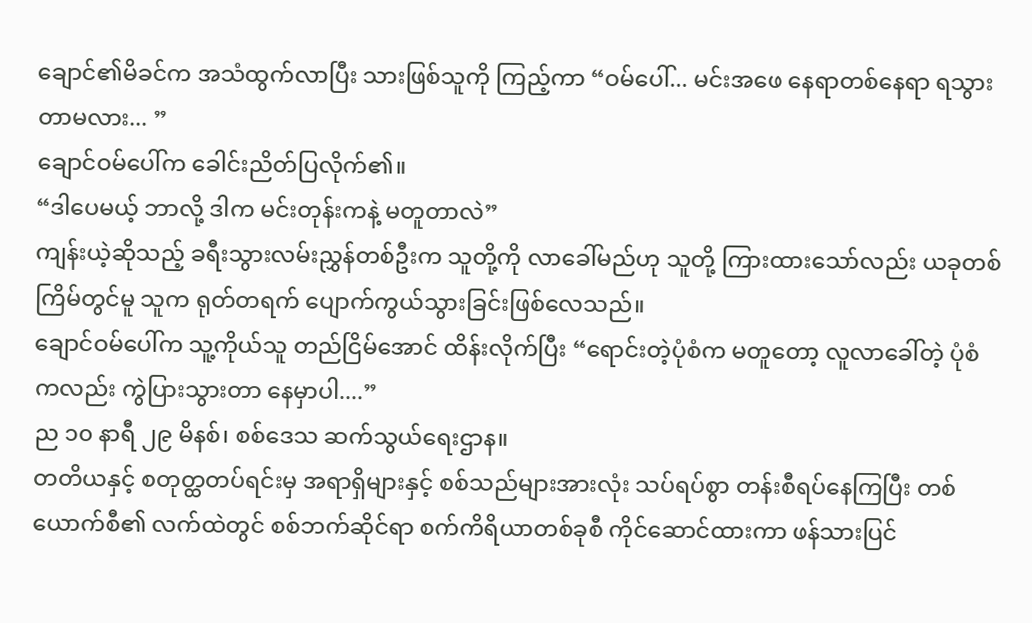ချောင်၏မိခင်က အသံထွက်လာပြီး သားဖြစ်သူကို ကြည့်ကာ “ဝမ်ပေါ်... မင်းအဖေ နေရာတစ်နေရာ ရသွားတာမလား... ”
ချောင်ဝမ်ပေါ်က ခေါင်းညိတ်ပြလိုက်၏။
“ဒါပေမယ့် ဘာလို့ ဒါက မင်းတုန်းကနဲ့ မတူတာလဲ”
ကျန်းယဲ့ဆိုသည့် ခရီးသွားလမ်းညွှန်တစ်ဦးက သူတို့ကို လာခေါ်မည်ဟု သူတို့ ကြားထားသော်လည်း ယခုတစ်ကြိမ်တွင်မူ သူက ရုတ်တရက် ပျောက်ကွယ်သွားခြင်းဖြစ်လေသည်။
ချောင်ဝမ်ပေါ်က သူ့ကိုယ်သူ တည်ငြိမ်အောင် ထိန်းလိုက်ပြီး “ရောင်းတဲ့ပုံစံက မတူတော့ လူလာခေါ်တဲ့ ပုံစံကလည်း ကွဲပြားသွားတာ နေမှာပါ....”
ည ၁၀ နာရီ ၂၉ မိနစ်၊ စစ်ဒေသ ဆက်သွယ်ရေးဌာန။
တတိယနှင့် စတုတ္ထတပ်ရင်းမှ အရာရှိများနှင့် စစ်သည်များအားလုံး သပ်ရပ်စွာ တန်းစီရပ်နေကြပြီး တစ်ယောက်စီ၏ လက်ထဲတွင် စစ်ဘက်ဆိုင်ရာ စက်ကိရိယာတစ်ခုစီ ကိုင်ဆောင်ထားကာ ဖန်သားပြင်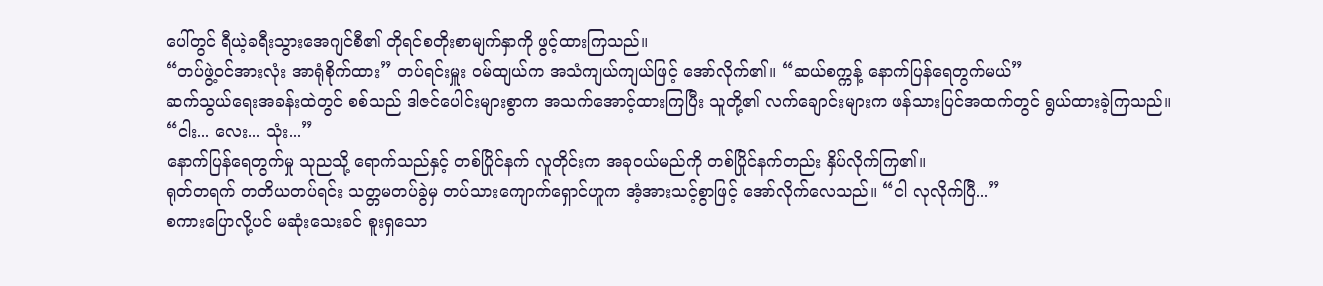ပေါ်တွင် ရီယဲ့ခရီးသွားအေဂျင်စီ၏ တိုရင်စတိုးစာမျက်နှာကို ဖွင့်ထားကြသည်။
“တပ်ဖွဲ့ဝင်အားလုံး အာရုံစိုက်ထား” တပ်ရင်းမှူး ဝမ်ထျယ်က အသံကျယ်ကျယ်ဖြင့် အော်လိုက်၏။ “ဆယ်စက္ကန့် နောက်ပြန်ရေတွက်မယ်”
ဆက်သွယ်ရေးအခန်းထဲတွင် စစ်သည် ဒါဇင်ပေါင်းများစွာက အသက်အောင့်ထားကြပြီး သူတို့၏ လက်ချောင်းများက ဖန်သားပြင်အထက်တွင် ရွယ်ထားခဲ့ကြသည်။
“ငါး... လေး... သုံး...”
နောက်ပြန်ရေတွက်မှု သုညသို့ ရောက်သည်နှင့် တစ်ပြိုင်နက် လူတိုင်းက အခုဝယ်မည်ကို တစ်ပြိုင်နက်တည်း နှိပ်လိုက်ကြ၏။
ရုတ်တရက် တတိယတပ်ရင်း သတ္တမတပ်ခွဲမှ တပ်သားကျောက်ရှောင်ဟူက အံ့အားသင့်စွာဖြင့် အော်လိုက်လေသည်။ “ငါ လုလိုက်ပြီ...”
စကားပြောလို့ပင် မဆုံးသေးခင် စူးရှသော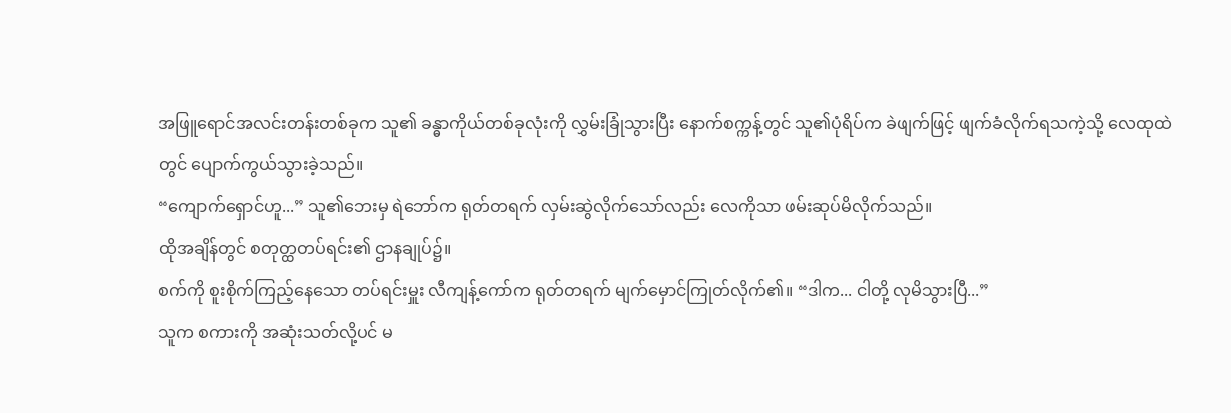အဖြူရောင်အလင်းတန်းတစ်ခုက သူ၏ ခန္ဓာကိုယ်တစ်ခုလုံးကို လွှမ်းခြုံသွားပြီး နောက်စက္ကန့်တွင် သူ၏ပုံရိပ်က ခဲဖျက်ဖြင့် ဖျက်ခံလိုက်ရသကဲ့သို့ လေထုထဲတွင် ပျောက်ကွယ်သွားခဲ့သည်။
“ကျောက်ရှောင်ဟူ...” သူ၏ဘေးမှ ရဲဘော်က ရုတ်တရက် လှမ်းဆွဲလိုက်သော်လည်း လေကိုသာ ဖမ်းဆုပ်မိလိုက်သည်။
ထိုအချိန်တွင် စတုတ္ထတပ်ရင်း၏ ဌာနချုပ်၌။
စက်ကို စူးစိုက်ကြည့်နေသော တပ်ရင်းမှူး လီကျန့်ကော်က ရုတ်တရက် မျက်မှောင်ကြုတ်လိုက်၏။ “ဒါက... ငါတို့ လုမိသွားပြီ...”
သူက စကားကို အဆုံးသတ်လို့ပင် မ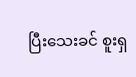ပြီးသေးခင် စူးရှ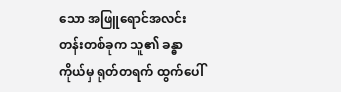သော အဖြူရောင်အလင်းတန်းတစ်ခုက သူ၏ ခန္ဓာကိုယ်မှ ရုတ်တရက် ထွက်ပေါ်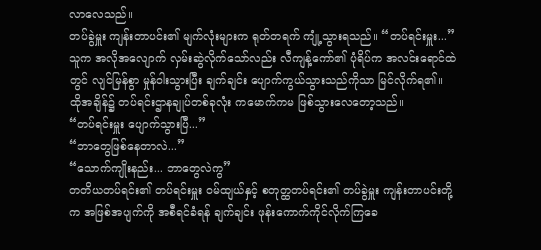လာလေသည်။
တပ်ခွဲမှူး ကျန်းတာပင်း၏ မျက်လုံးများက ရုတ်တရက် ကျုံ့သွားရသည်။ “တပ်ရင်းမှူး...”
သူက အလိုအလျောက် လှမ်းဆွဲလိုက်သော်လည်း လီကျန့်ကော်၏ ပုံရိပ်က အလင်းရောင်ထဲတွင် လျင်မြန်စွာ မှုန်ဝါးသွားပြီး ချက်ချင်း ပျောက်ကွယ်သွားသည်ကိုသာ မြင်လိုက်ရ၏။
ထိုအချိန်၌ တပ်ရင်းဌာနချုပ်တစ်ခုလုံး ကမောက်ကမ ဖြစ်သွားလေတော့သည်။
“တပ်ရင်းမှူး ပျောက်သွားပြီ...”
“ဘာတွေဖြစ်နေတာလဲ...”
“သောက်ကျိုးနည်း... ဘာတွေလဲကွ”
တတိယတပ်ရင်း၏ တပ်ရင်းမှူး ဝမ်ထျယ်နှင့် စတုတ္ထတပ်ရင်း၏ တပ်ခွဲမှူး ကျန်းတာပင်းတို့က အဖြစ်အပျက်ကို အစီရင်ခံရန် ချက်ချင်း ဖုန်းကောက်ကိုင်လိုက်ကြခေ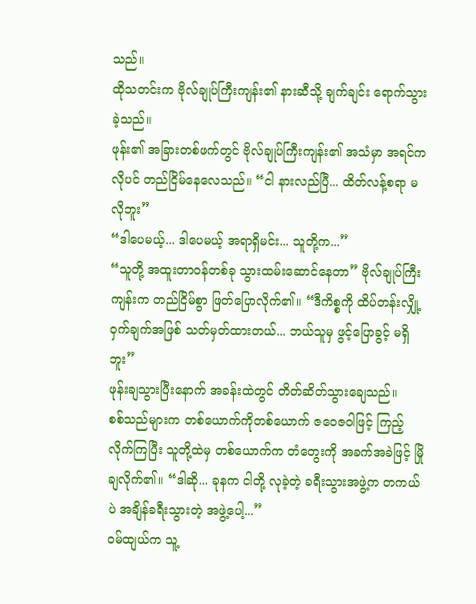သည်။
ထိုသတင်းက ဗိုလ်ချုပ်ကြီးကျန်း၏ နားဆီသို့ ချက်ချင်း ရောက်သွားခဲ့သည်။
ဖုန်း၏ အခြားတစ်ဖက်တွင် ဗိုလ်ချုပ်ကြီးကျန်း၏ အသံမှာ အရင်ကလိုပင် တည်ငြိမ်နေလေသည်။ “ငါ နားလည်ပြီ... ထိတ်လန့်စရာ မလိုဘူး”
“ဒါပေမယ့်... ဒါပေမယ့် အရာရှိမင်း... သူတို့က...”
“သူတို့ အထူးတာဝန်တစ်ခု သွားထမ်းဆောင်နေတာ” ဗိုလ်ချုပ်ကြီးကျန်းက တည်ငြိမ်စွာ ဖြတ်ပြောလိုက်၏။ “ဒီကိစ္စကို ထိပ်တန်းလျှို့ဝှက်ချက်အဖြစ် သတ်မှတ်ထားတယ်... ဘယ်သူမှ ဖွင့်ပြောခွင့် မရှိဘူး”
ဖုန်းချသွားပြီးနောက် အခန်းထဲတွင် တိတ်ဆိတ်သွားချေသည်။
စစ်သည်များက တစ်ယောက်ကိုတစ်ယောက် ဇဝေဇဝါဖြင့် ကြည့်လိုက်ကြပြီး သူတို့ထဲမှ တစ်ယောက်က တံတွေးကို အခက်အခဲဖြင့် မြိုချလိုက်၏။ “ဒါဆို... ခုနက ငါတို့ လုခဲ့တဲ့ ခရီးသွားအဖွဲ့က တကယ်ပဲ အချိန်ခရီးသွားတဲ့ အဖွဲ့ပေါ့...”
ဝမ်ထျယ်က သူ့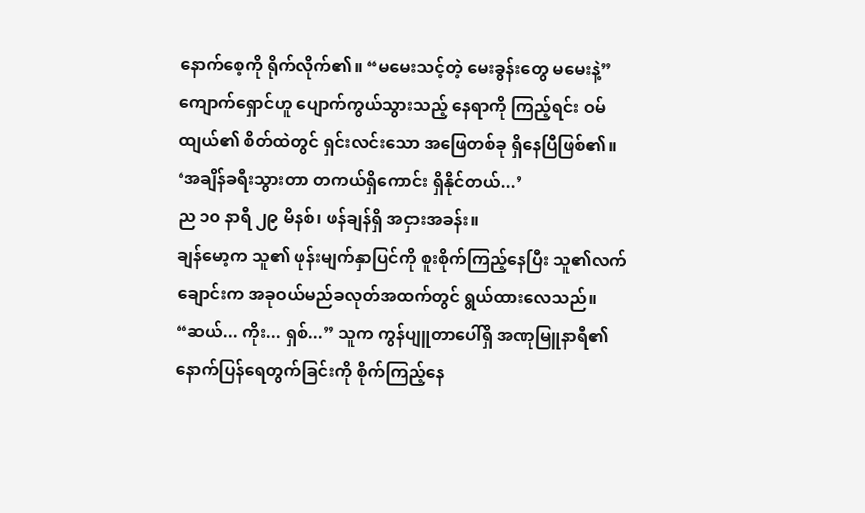နောက်စေ့ကို ရိုက်လိုက်၏။ “မမေးသင့်တဲ့ မေးခွန်းတွေ မမေးနဲ့”
ကျောက်ရှောင်ဟူ ပျောက်ကွယ်သွားသည့် နေရာကို ကြည့်ရင်း ဝမ်ထျယ်၏ စိတ်ထဲတွင် ရှင်းလင်းသော အဖြေတစ်ခု ရှိနေပြီဖြစ်၏။
‘အချိန်ခရီးသွားတာ တကယ်ရှိကောင်း ရှိနိုင်တယ်...’
ည ၁၀ နာရီ ၂၉ မိနစ်၊ ဖန်ချန်ရှိ အငှားအခန်း။
ချန်မော့က သူ၏ ဖုန်းမျက်နှာပြင်ကို စူးစိုက်ကြည့်နေပြီး သူ၏လက်ချောင်းက အခုဝယ်မည်ခလုတ်အထက်တွင် ရွယ်ထားလေသည်။
“ဆယ်... ကိုး... ရှစ်...” သူက ကွန်ပျူတာပေါ်ရှိ အဏုမြူနာရီ၏ နောက်ပြန်ရေတွက်ခြင်းကို စိုက်ကြည့်နေ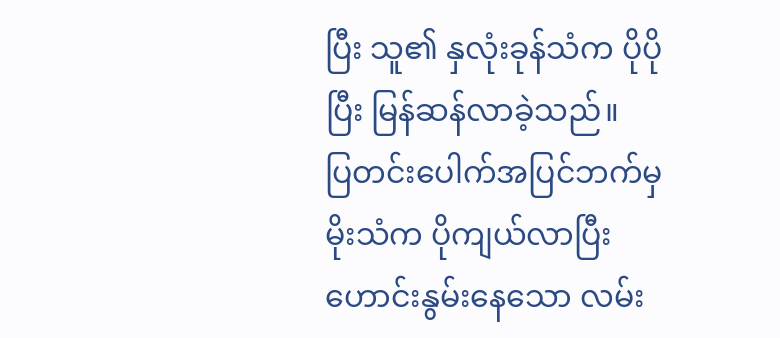ပြီး သူ၏ နှလုံးခုန်သံက ပိုပိုပြီး မြန်ဆန်လာခဲ့သည်။
ပြတင်းပေါက်အပြင်ဘက်မှ မိုးသံက ပိုကျယ်လာပြီး ဟောင်းနွမ်းနေသော လမ်း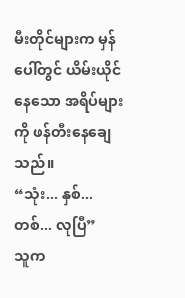မီးတိုင်များက မှန်ပေါ်တွင် ယိမ်းယိုင်နေသော အရိပ်များကို ဖန်တီးနေချေသည်။
“သုံး... နှစ်... တစ်... လုပြီ”
သူက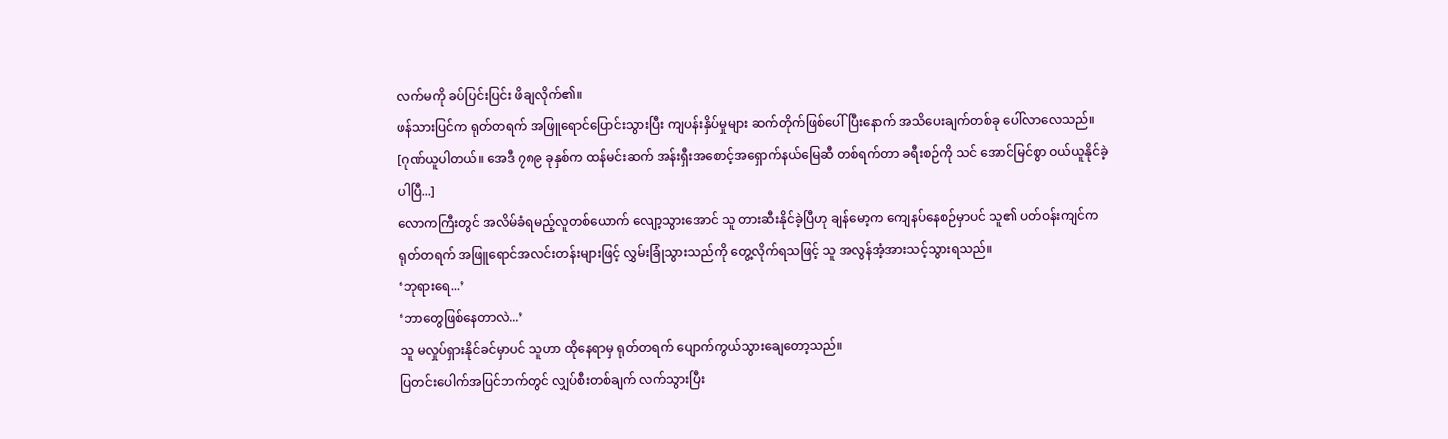လက်မကို ခပ်ပြင်းပြင်း ဖိချလိုက်၏။
ဖန်သားပြင်က ရုတ်တရက် အဖြူရောင်ပြောင်းသွားပြီး ကျပန်းနှိပ်မှုများ ဆက်တိုက်ဖြစ်ပေါ်ပြီးနောက် အသိပေးချက်တစ်ခု ပေါ်လာလေသည်။
[ဂုဏ်ယူပါတယ်။ အေဒီ ၇၈၉ ခုနှစ်က ထန်မင်းဆက် အန်းရှီးအစောင့်အရှောက်နယ်မြေဆီ တစ်ရက်တာ ခရီးစဉ်ကို သင် အောင်မြင်စွာ ဝယ်ယူနိုင်ခဲ့ပါပြီ...]
လောကကြီးတွင် အလိမ်ခံရမည့်လူတစ်ယောက် လျော့သွားအောင် သူ တားဆီးနိုင်ခဲ့ပြီဟု ချန်မော့က ကျေနပ်နေစဉ်မှာပင် သူ၏ ပတ်ဝန်းကျင်က ရုတ်တရက် အဖြူရောင်အလင်းတန်းများဖြင့် လွှမ်းခြုံသွားသည်ကို တွေ့လိုက်ရသဖြင့် သူ အလွန်အံ့အားသင့်သွားရသည်။
‘ဘုရားရေ...’
‘ဘာတွေဖြစ်နေတာလဲ...’
သူ မလှုပ်ရှားနိုင်ခင်မှာပင် သူဟာ ထိုနေရာမှ ရုတ်တရက် ပျောက်ကွယ်သွားချေတော့သည်။
ပြတင်းပေါက်အပြင်ဘက်တွင် လျှပ်စီးတစ်ချက် လက်သွားပြီး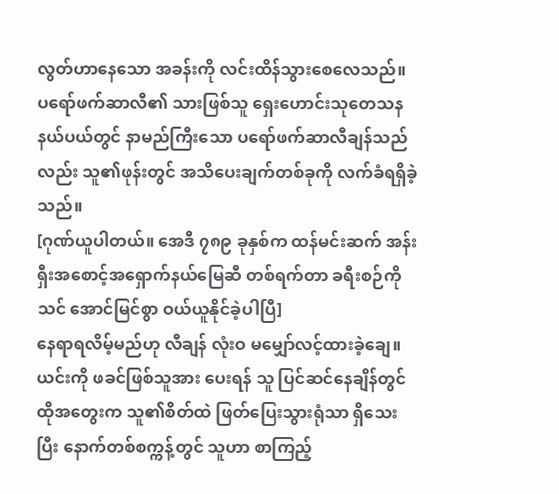လွတ်ဟာနေသော အခန်းကို လင်းထိန်သွားစေလေသည်။
ပရော်ဖက်ဆာလီ၏ သားဖြစ်သူ ရှေးဟောင်းသုတေသနနယ်ပယ်တွင် နာမည်ကြီးသော ပရော်ဖက်ဆာလီချန်သည်လည်း သူ၏ဖုန်းတွင် အသိပေးချက်တစ်ခုကို လက်ခံရရှိခဲ့သည်။
[ဂုဏ်ယူပါတယ်။ အေဒီ ၇၈၉ ခုနှစ်က ထန်မင်းဆက် အန်းရှီးအစောင့်အရှောက်နယ်မြေဆီ တစ်ရက်တာ ခရီးစဉ်ကို သင် အောင်မြင်စွာ ဝယ်ယူနိုင်ခဲ့ပါပြီ]
နေရာရလိမ့်မည်ဟု လီချန် လုံးဝ မမျှော်လင့်ထားခဲ့ချေ။ ယင်းကို ဖခင်ဖြစ်သူအား ပေးရန် သူ ပြင်ဆင်နေချိန်တွင် ထိုအတွေးက သူ၏စိတ်ထဲ ဖြတ်ပြေးသွားရုံသာ ရှိသေးပြီး နောက်တစ်စက္ကန့်တွင် သူဟာ စာကြည့်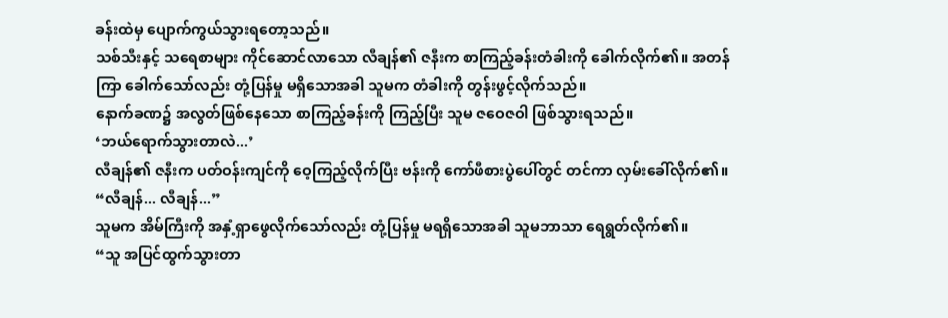ခန်းထဲမှ ပျောက်ကွယ်သွားရတော့သည်။
သစ်သီးနှင့် သရေစာများ ကိုင်ဆောင်လာသော လီချန်၏ ဇနီးက စာကြည့်ခန်းတံခါးကို ခေါက်လိုက်၏။ အတန်ကြာ ခေါက်သော်လည်း တုံ့ပြန်မှု မရှိသောအခါ သူမက တံခါးကို တွန်းဖွင့်လိုက်သည်။
နောက်ခဏ၌ အလွတ်ဖြစ်နေသော စာကြည့်ခန်းကို ကြည့်ပြီး သူမ ဇဝေဇဝါ ဖြစ်သွားရသည်။
‘ဘယ်ရောက်သွားတာလဲ...’
လီချန်၏ ဇနီးက ပတ်ဝန်းကျင်ကို ဝေ့ကြည့်လိုက်ပြီး ဗန်းကို ကော်ဖီစားပွဲပေါ်တွင် တင်ကာ လှမ်းခေါ်လိုက်၏။ “လီချန်... လီချန်...”
သူမက အိမ်ကြီးကို အနှံ့ရှာဖွေလိုက်သော်လည်း တုံ့ပြန်မှု မရရှိသောအခါ သူမဘာသာ ရေရွတ်လိုက်၏။
“သူ အပြင်ထွက်သွားတာ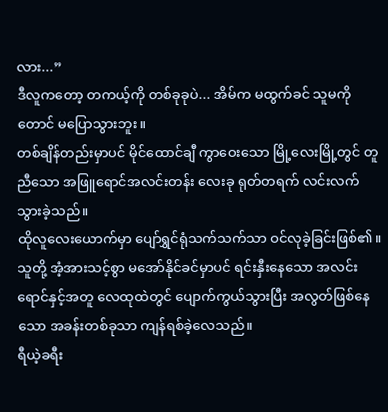လား...”
ဒီလူကတော့ တကယ့်ကို တစ်ခုခုပဲ... အိမ်က မထွက်ခင် သူမကိုတောင် မပြောသွားဘူး။
တစ်ချိန်တည်းမှာပင် မိုင်ထောင်ချီ ကွာဝေးသော မြို့လေးမြို့တွင် တူညီသော အဖြူရောင်အလင်းတန်း လေးခု ရုတ်တရက် လင်းလက်သွားခဲ့သည်။
ထိုလူလေးယောက်မှာ ပျော်ရွှင်ရုံသက်သက်သာ ဝင်လုခဲ့ခြင်းဖြစ်၏။ သူတို့ အံ့အားသင့်စွာ မအော်နိုင်ခင်မှာပင် ရင်းနှီးနေသော အလင်းရောင်နှင့်အတူ လေထုထဲတွင် ပျောက်ကွယ်သွားပြီး အလွတ်ဖြစ်နေသော အခန်းတစ်ခုသာ ကျန်ရစ်ခဲ့လေသည်။
ရီယဲ့ခရီး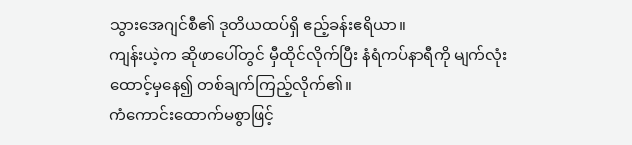သွားအေဂျင်စီ၏ ဒုတိယထပ်ရှိ ဧည့်ခန်းဧရိယာ။
ကျန်းယဲ့က ဆိုဖာပေါ်တွင် မှီထိုင်လိုက်ပြီး နံရံကပ်နာရီကို မျက်လုံးထောင့်မှနေ၍ တစ်ချက်ကြည့်လိုက်၏။
ကံကောင်းထောက်မစွာဖြင့်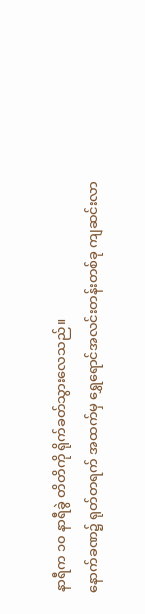နာရီက ၁၀ နာရီခွဲ တိတိကို ရိုက်ခတ်သွားလေသည်။
နောက်ခဏ၌ ရုတ်တရက် အထက်မှ ရွှေရောင်အလင်းတန်းတစ်ခု ကျဆင်းလာ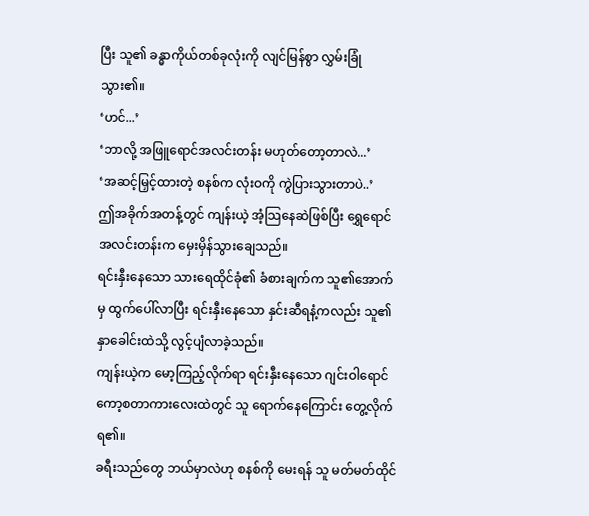ပြီး သူ၏ ခန္ဓာကိုယ်တစ်ခုလုံးကို လျင်မြန်စွာ လွှမ်းခြုံသွား၏။
‘ဟင်...’
‘ဘာလို့ အဖြူရောင်အလင်းတန်း မဟုတ်တော့တာလဲ...’
‘အဆင့်မြှင့်ထားတဲ့ စနစ်က လုံးဝကို ကွဲပြားသွားတာပဲ..’
ဤအခိုက်အတန့်တွင် ကျန်းယဲ့ အံ့သြနေဆဲဖြစ်ပြီး ရွှေရောင်အလင်းတန်းက မှေးမှိန်သွားချေသည်။
ရင်းနှီးနေသော သားရေထိုင်ခုံ၏ ခံစားချက်က သူ၏အောက်မှ ထွက်ပေါ်လာပြီး ရင်းနှီးနေသော နှင်းဆီရနံ့ကလည်း သူ၏နှာခေါင်းထဲသို့ လွင့်ပျံလာခဲ့သည်။
ကျန်းယဲ့က မော့ကြည့်လိုက်ရာ ရင်းနှီးနေသော ဂျင်းဝါရောင် ကော့စတာကားလေးထဲတွင် သူ ရောက်နေကြောင်း တွေ့လိုက်ရ၏။
ခရီးသည်တွေ ဘယ်မှာလဲဟု စနစ်ကို မေးရန် သူ မတ်မတ်ထိုင်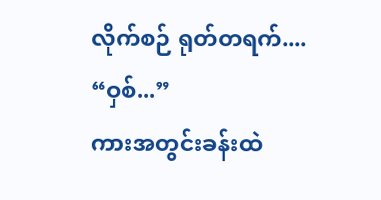လိုက်စဉ် ရုတ်တရက်....
“ဝှစ်...”
ကားအတွင်းခန်းထဲ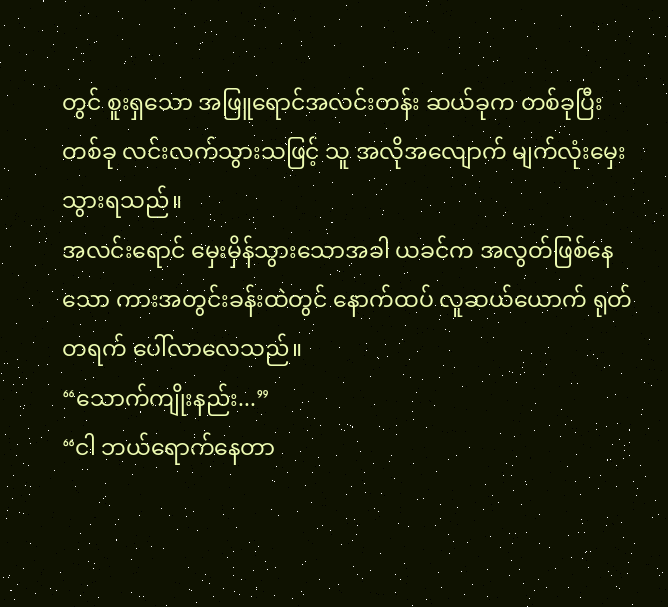တွင် စူးရှသော အဖြူရောင်အလင်းတန်း ဆယ်ခုက တစ်ခုပြီးတစ်ခု လင်းလက်သွားသဖြင့် သူ အလိုအလျောက် မျက်လုံးမှေးသွားရသည်။
အလင်းရောင် မှေးမှိန်သွားသောအခါ ယခင်က အလွတ်ဖြစ်နေသော ကားအတွင်းခန်းထဲတွင် နောက်ထပ် လူဆယ်ယောက် ရုတ်တရက် ပေါ်လာလေသည်။
“သောက်ကျိုးနည်း...”
“ငါ ဘယ်ရောက်နေတာ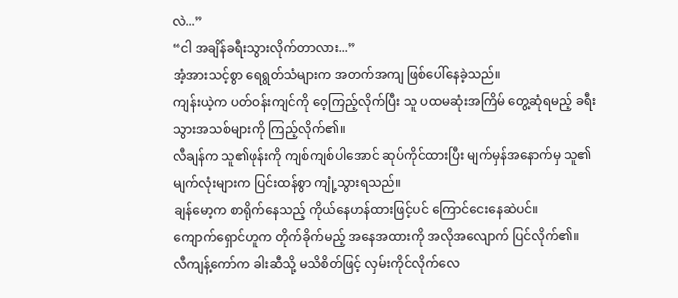လဲ...”
“ငါ အချိန်ခရီးသွားလိုက်တာလား...”
အံ့အားသင့်စွာ ရေရွတ်သံများက အတက်အကျ ဖြစ်ပေါ်နေခဲ့သည်။
ကျန်းယဲ့က ပတ်ဝန်းကျင်ကို ဝေ့ကြည့်လိုက်ပြီး သူ ပထမဆုံးအကြိမ် တွေ့ဆုံရမည့် ခရီးသွားအသစ်များကို ကြည့်လိုက်၏။
လီချန်က သူ၏ဖုန်းကို ကျစ်ကျစ်ပါအောင် ဆုပ်ကိုင်ထားပြီး မျက်မှန်အနောက်မှ သူ၏မျက်လုံးများက ပြင်းထန်စွာ ကျုံ့သွားရသည်။
ချန်မော့က စာရိုက်နေသည့် ကိုယ်နေဟန်ထားဖြင့်ပင် ကြောင်ငေးနေဆဲပင်။
ကျောက်ရှောင်ဟူက တိုက်ခိုက်မည့် အနေအထားကို အလိုအလျောက် ပြင်လိုက်၏။
လီကျန့်ကော်က ခါးဆီသို့ မသိစိတ်ဖြင့် လှမ်းကိုင်လိုက်လေ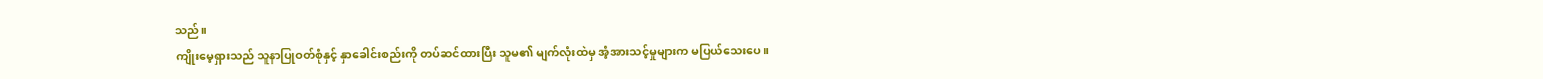သည်။
ကျိုးမေ့ရှားသည် သူနာပြုဝတ်စုံနှင့် နှာခေါင်းစည်းကို တပ်ဆင်ထားပြီး သူမ၏ မျက်လုံးထဲမှ အံ့အားသင့်မှုများက မပြယ်သေးပေ။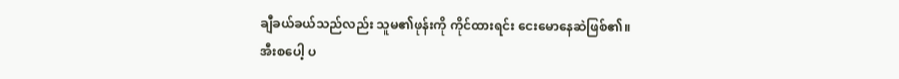ချီခယ်ခယ်သည်လည်း သူမ၏ဖုန်းကို ကိုင်ထားရင်း ငေးမောနေဆဲဖြစ်၏။
အီးစပေါ့ ပ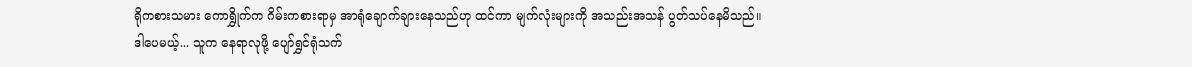ရိုကစားသမား ကောရွှိုက်က ဂိမ်းကစားရာမှ အာရုံချောက်ချားနေသည်ဟု ထင်ကာ မျက်လုံးများကို အသည်းအသန် ပွတ်သပ်နေမိသည်။ ဒါပေမယ့်... သူက နေရာလုဖို့ ပျော်ရွှင်ရုံသက်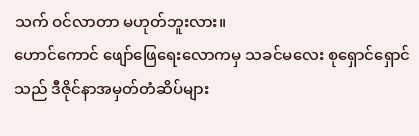သက် ဝင်လာတာ မဟုတ်ဘူးလား။
ဟောင်ကောင် ဖျော်ဖြေရေးလောကမှ သခင်မလေး စုရှောင်ရှောင်သည် ဒီဇိုင်နာအမှတ်တံဆိပ်များ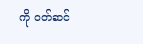ကို ဝတ်ဆင်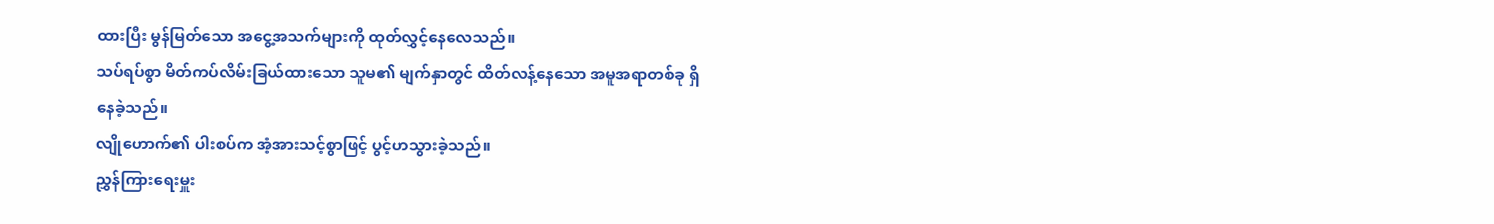ထားပြီး မွန်မြတ်သော အငွေ့အသက်များကို ထုတ်လွှင့်နေလေသည်။
သပ်ရပ်စွာ မိတ်ကပ်လိမ်းခြယ်ထားသော သူမ၏ မျက်နှာတွင် ထိတ်လန့်နေသော အမူအရာတစ်ခု ရှိနေခဲ့သည်။
လျိုဟောက်၏ ပါးစပ်က အံ့အားသင့်စွာဖြင့် ပွင့်ဟသွားခဲ့သည်။
ညွှန်ကြားရေးမှူး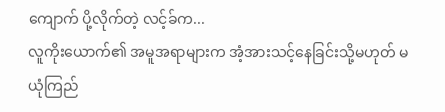ကျောက် ပို့လိုက်တဲ့ လင့်ခ်က...
လူကိုးယောက်၏ အမူအရာများက အံ့အားသင့်နေခြင်းသို့မဟုတ် မယုံကြည်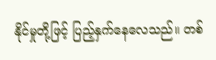နိုင်မှုတို့ဖြင့် ပြည့်နှက်နေလေသည်။ တစ်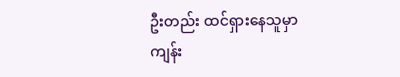ဦးတည်း ထင်ရှားနေသူမှာ ကျန်း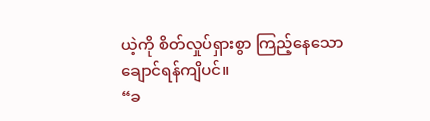ယဲ့ကို စိတ်လှုပ်ရှားစွာ ကြည့်နေသော ချောင်ရန်ကျိပင်။
“ခ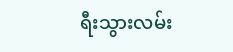ရီးသွားလမ်း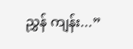ညွှန် ကျန်း...”